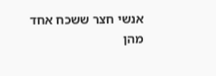אנשי חצר ששכח אחד מהן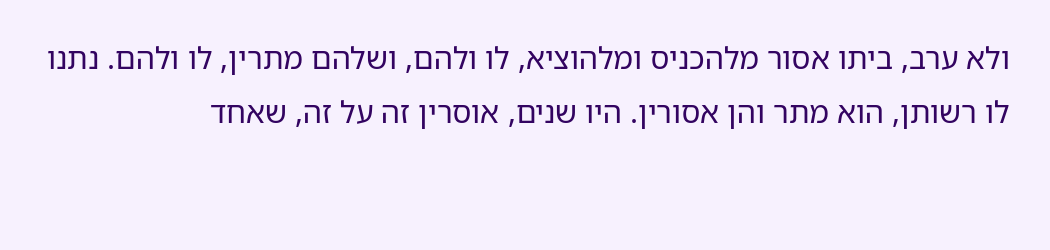ולא ערב, ביתו אסור מלהכניס ומלהוציא, לו ולהם, ושלהם מתרין, לו ולהם. נתנו לו רשותן, הוא מתר והן אסורין. היו שנים, אוסרין זה על זה, שאחד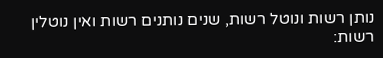נותן רשות ונוטל רשות, שנים נותנים רשות ואין נוטלין רשות: